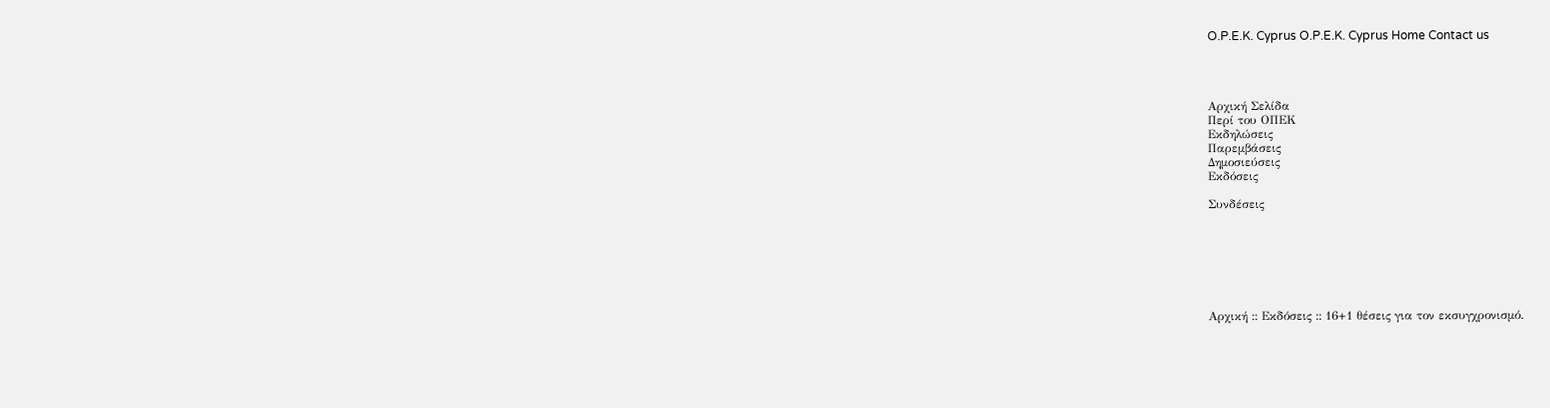O.P.E.K. Cyprus O.P.E.K. Cyprus Home Contact us




Αρχική Σελίδα
Περί του ΟΠΕΚ
Εκδηλώσεις
Παρεμβάσεις
Δημοσιεύσεις
Εκδόσεις

Συνδέσεις







Αρχική :: Εκδόσεις :: 16+1 θέσεις για τον εκσυγχρονισμό.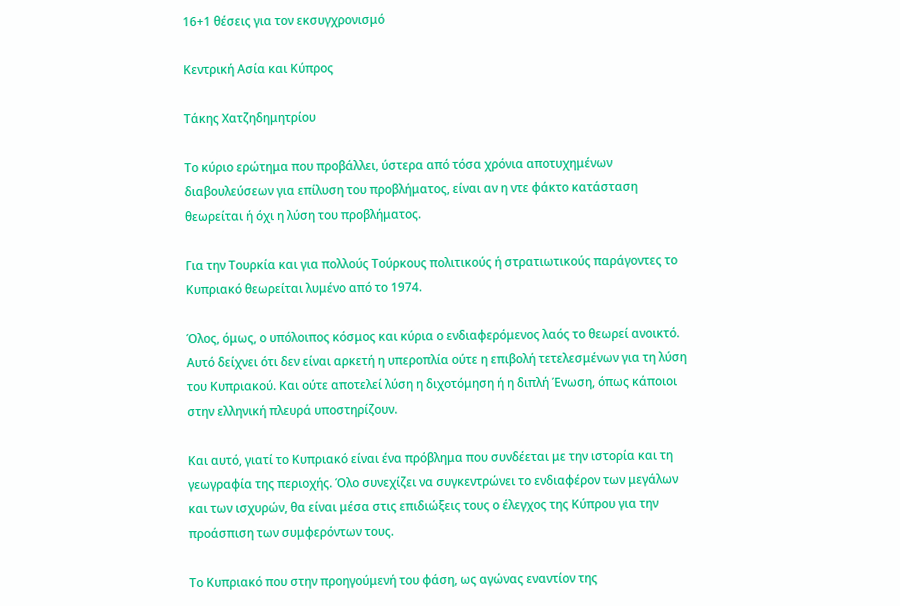16+1 θέσεις για τον εκσυγχρονισμό

Κεντρική Ασία και Κύπρος

Τάκης Χατζηδημητρίου

Το κύριο ερώτημα που προβάλλει, ύστερα από τόσα χρόνια αποτυχημένων διαβουλεύσεων για επίλυση του προβλήματος, είναι αν η ντε φάκτο κατάσταση θεωρείται ή όχι η λύση του προβλήματος.

Για την Τουρκία και για πολλούς Τούρκους πολιτικούς ή στρατιωτικούς παράγοντες το Κυπριακό θεωρείται λυμένο από το 1974.

Όλος, όμως, ο υπόλοιπος κόσμος και κύρια ο ενδιαφερόμενος λαός το θεωρεί ανοικτό. Αυτό δείχνει ότι δεν είναι αρκετή η υπεροπλία ούτε η επιβολή τετελεσμένων για τη λύση του Κυπριακού. Και ούτε αποτελεί λύση η διχοτόμηση ή η διπλή Ένωση, όπως κάποιοι στην ελληνική πλευρά υποστηρίζουν.

Και αυτό, γιατί το Κυπριακό είναι ένα πρόβλημα που συνδέεται με την ιστορία και τη γεωγραφία της περιοχής. Όλο συνεχίζει να συγκεντρώνει το ενδιαφέρον των μεγάλων και των ισχυρών, θα είναι μέσα στις επιδιώξεις τους ο έλεγχος της Κύπρου για την προάσπιση των συμφερόντων τους.

Το Κυπριακό που στην προηγούμενή του φάση, ως αγώνας εναντίον της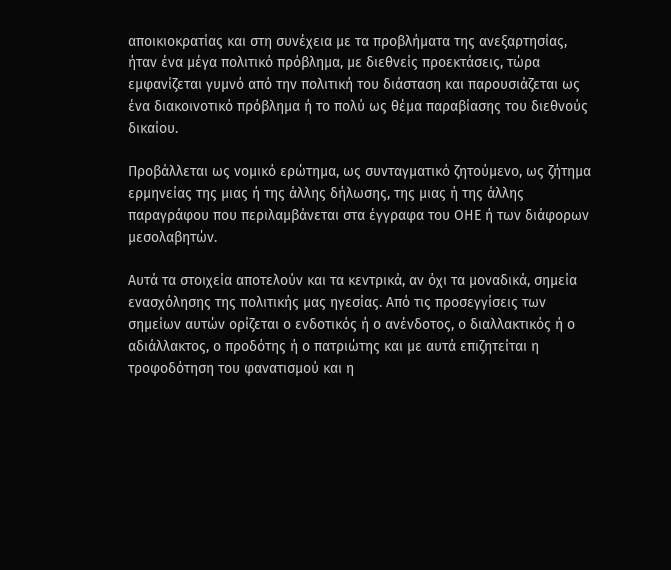αποικιοκρατίας και στη συνέχεια με τα προβλήματα της ανεξαρτησίας, ήταν ένα μέγα πολιτικό πρόβλημα, με διεθνείς προεκτάσεις, τώρα εμφανίζεται γυμνό από την πολιτική του διάσταση και παρουσιάζεται ως ένα διακοινοτικό πρόβλημα ή το πολύ ως θέμα παραβίασης του διεθνούς δικαίου.

Προβάλλεται ως νομικό ερώτημα, ως συνταγματικό ζητούμενο, ως ζήτημα ερμηνείας της μιας ή της άλλης δήλωσης, της μιας ή της άλλης παραγράφου που περιλαμβάνεται στα έγγραφα του ΟΗΕ ή των διάφορων μεσολαβητών.

Αυτά τα στοιχεία αποτελούν και τα κεντρικά, αν όχι τα μοναδικά, σημεία ενασχόλησης της πολιτικής μας ηγεσίας. Από τις προσεγγίσεις των σημείων αυτών ορίζεται ο ενδοτικός ή ο ανένδοτος, ο διαλλακτικός ή ο αδιάλλακτος, ο προδότης ή ο πατριώτης και με αυτά επιζητείται η τροφοδότηση του φανατισμού και η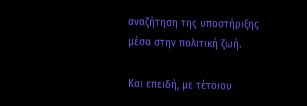αναζήτηση της υποστήριξης μέσα στην πολιτική ζωή.

Και επειδή, με τέτοιου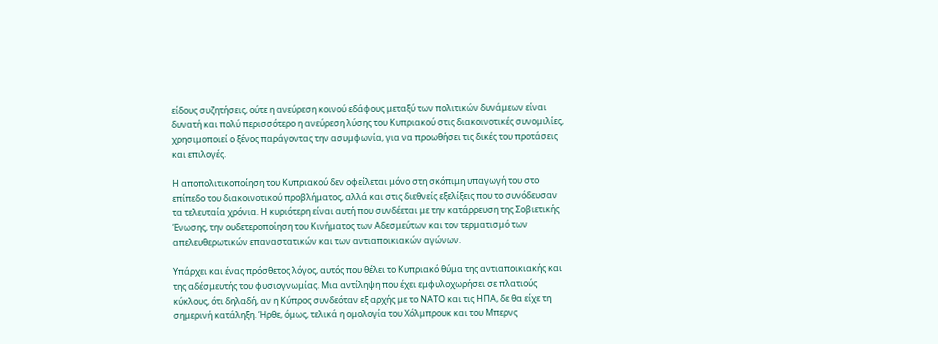είδους συζητήσεις, ούτε η ανεύρεση κοινού εδάφους μεταξύ των πολιτικών δυνάμεων είναι δυνατή και πολύ περισσότερο η ανεύρεση λύσης του Κυπριακού στις διακοινοτικές συνομιλίες, χρησιμοποιεί ο ξένος παράγοντας την ασυμφωνία, για να προωθήσει τις δικές του προτάσεις και επιλογές.

Η αποπολιτικοποίηση του Κυπριακού δεν οφείλεται μόνο στη σκόπιμη υπαγωγή του στο επίπεδο του διακοινοτικού προβλήματος, αλλά και στις διεθνείς εξελίξεις που το συνόδευσαν τα τελευταία χρόνια. Η κυριότερη είναι αυτή που συνδέεται με την κατάρρευση της Σοβιετικής Ένωσης, την ουδετεροποίηση του Κινήματος των Αδεσμεύτων και τον τερματισμό των απελευθερωτικών επαναστατικών και των αντιαποικιακών αγώνων.

Υπάρχει και ένας πρόσθετος λόγος, αυτός που θέλει το Κυπριακό θύμα της αντιαποικιακής και της αδέσμευτής του φυσιογνωμίας. Μια αντίληψη που έχει εμφυλοχωρήσει σε πλατιούς κύκλους, ότι δηλαδή, αν η Κύπρος συνδεόταν εξ αρχής με το ΝΑΤΟ και τις ΗΠΑ, δε θα είχε τη σημερινή κατάληξη. Ήρθε, όμως, τελικά η ομολογία του Χόλμπρουκ και του Μπερνς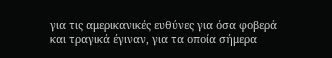για τις αμερικανικές ευθύνες για όσα φοβερά και τραγικά έγιναν, για τα οποία σήμερα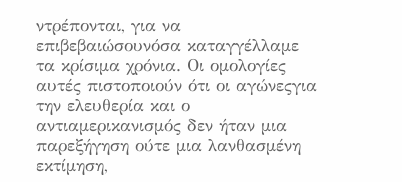ντρέπονται, για να επιβεβαιώσουνόσα καταγγέλλαμε τα κρίσιμα χρόνια. Οι ομολογίες αυτές πιστοποιούν ότι οι αγώνεςγια την ελευθερία και ο αντιαμερικανισμός δεν ήταν μια παρεξήγηση ούτε μια λανθασμένη εκτίμηση,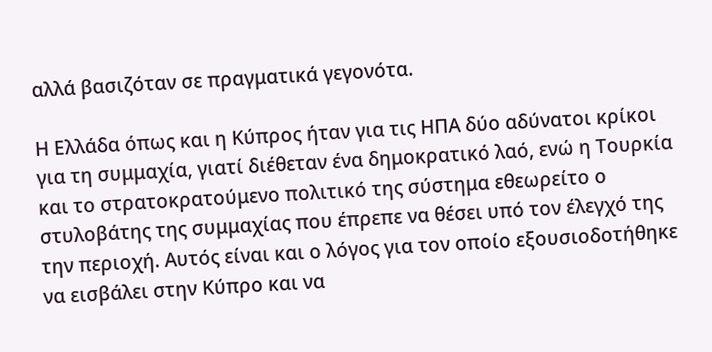αλλά βασιζόταν σε πραγματικά γεγονότα.

Η Ελλάδα όπως και η Κύπρος ήταν για τις ΗΠΑ δύο αδύνατοι κρίκοι για τη συμμαχία, γιατί διέθεταν ένα δημοκρατικό λαό, ενώ η Τουρκία και το στρατοκρατούμενο πολιτικό της σύστημα εθεωρείτο ο στυλοβάτης της συμμαχίας που έπρεπε να θέσει υπό τον έλεγχό της την περιοχή. Αυτός είναι και ο λόγος για τον οποίο εξουσιοδοτήθηκε να εισβάλει στην Κύπρο και να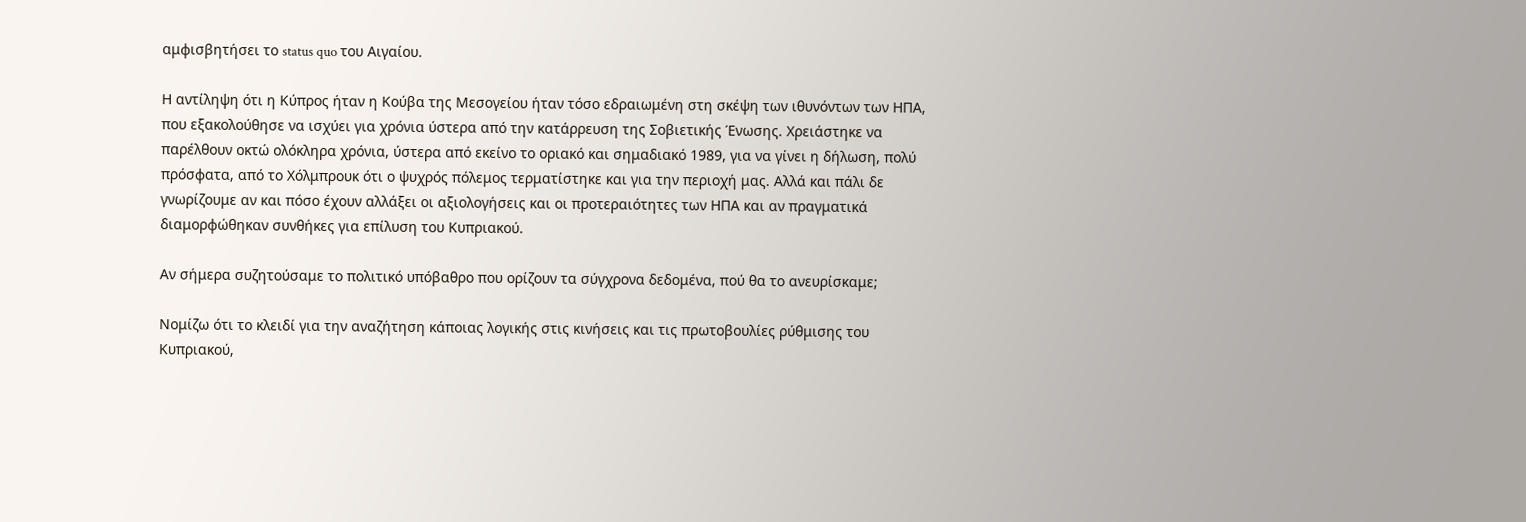αμφισβητήσει το status quo του Αιγαίου.

Η αντίληψη ότι η Κύπρος ήταν η Κούβα της Μεσογείου ήταν τόσο εδραιωμένη στη σκέψη των ιθυνόντων των ΗΠΑ, που εξακολούθησε να ισχύει για χρόνια ύστερα από την κατάρρευση της Σοβιετικής Ένωσης. Χρειάστηκε να παρέλθουν οκτώ ολόκληρα χρόνια, ύστερα από εκείνο το οριακό και σημαδιακό 1989, για να γίνει η δήλωση, πολύ πρόσφατα, από το Χόλμπρουκ ότι ο ψυχρός πόλεμος τερματίστηκε και για την περιοχή μας. Αλλά και πάλι δε γνωρίζουμε αν και πόσο έχουν αλλάξει οι αξιολογήσεις και οι προτεραιότητες των ΗΠΑ και αν πραγματικά διαμορφώθηκαν συνθήκες για επίλυση του Κυπριακού.

Αν σήμερα συζητούσαμε το πολιτικό υπόβαθρο που ορίζουν τα σύγχρονα δεδομένα, πού θα το ανευρίσκαμε;

Νομίζω ότι το κλειδί για την αναζήτηση κάποιας λογικής στις κινήσεις και τις πρωτοβουλίες ρύθμισης του Κυπριακού,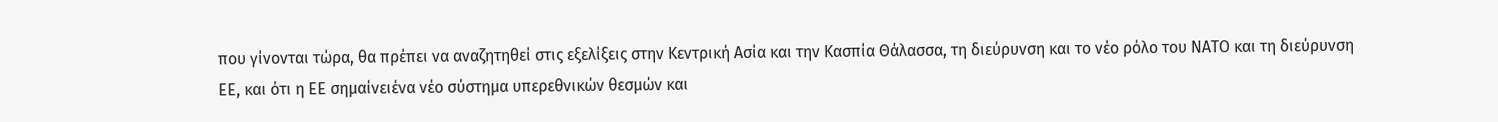που γίνονται τώρα, θα πρέπει να αναζητηθεί στις εξελίξεις στην Κεντρική Ασία και την Κασπία Θάλασσα, τη διεύρυνση και το νέο ρόλο του ΝΑΤΟ και τη διεύρυνση ΕΕ, και ότι η ΕΕ σημαίνειένα νέο σύστημα υπερεθνικών θεσμών και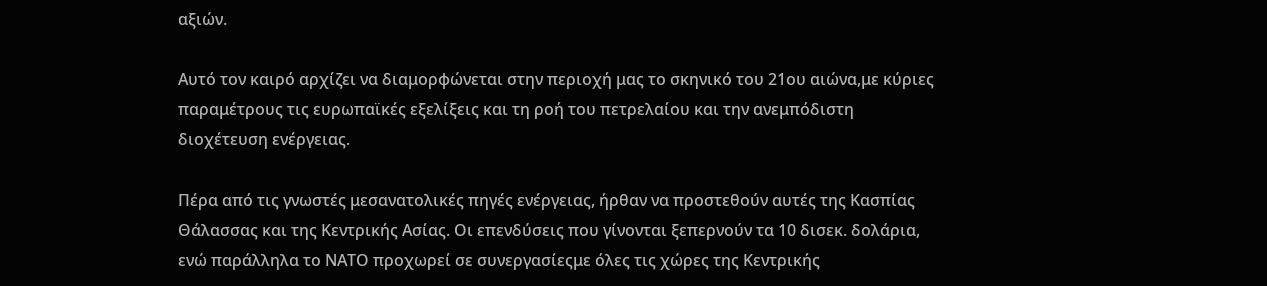αξιών.

Αυτό τον καιρό αρχίζει να διαμορφώνεται στην περιοχή μας το σκηνικό του 21ου αιώνα,με κύριες παραμέτρους τις ευρωπαϊκές εξελίξεις και τη ροή του πετρελαίου και την ανεμπόδιστη διοχέτευση ενέργειας.

Πέρα από τις γνωστές μεσανατολικές πηγές ενέργειας, ήρθαν να προστεθούν αυτές της Κασπίας Θάλασσας και της Κεντρικής Ασίας. Οι επενδύσεις που γίνονται ξεπερνούν τα 10 δισεκ. δολάρια, ενώ παράλληλα το ΝΑΤΟ προχωρεί σε συνεργασίεςμε όλες τις χώρες της Κεντρικής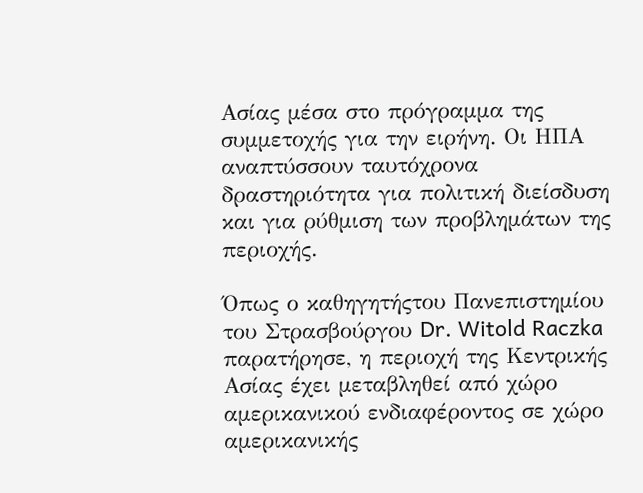Ασίας μέσα στο πρόγραμμα της συμμετοχής για την ειρήνη. Οι ΗΠΑ αναπτύσσουν ταυτόχρονα δραστηριότητα για πολιτική διείσδυση και για ρύθμιση των προβλημάτων της περιοχής.

Όπως ο καθηγητήςτου Πανεπιστημίου του Στρασβούργου Dr. Witold Raczka παρατήρησε, η περιοχή της Κεντρικής Ασίας έχει μεταβληθεί από χώρο αμερικανικού ενδιαφέροντος σε χώρο αμερικανικής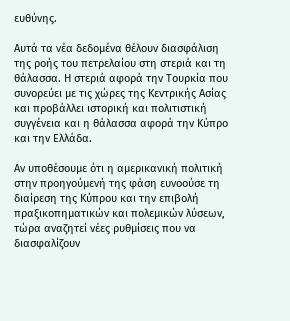ευθύνης.

Αυτά τα νέα δεδομένα θέλουν διασφάλιση της ροής του πετρελαίου στη στεριά και τη θάλασσα. Η στεριά αφορά την Τουρκία που συνορεύει με τις χώρες της Κεντρικής Ασίας και προβάλλει ιστορική και πολιτιστική συγγένεια και η θάλασσα αφορά την Κύπρο και την Ελλάδα.

Αν υποθέσουμε ότι η αμερικανική πολιτική στην προηγούμενή της φάση ευνοούσε τη διαίρεση της Κύπρου και την επιβολή πραξικοπηματικών και πολεμικών λύσεων, τώρα αναζητεί νέες ρυθμίσεις που να διασφαλίζουν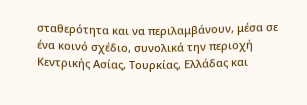σταθερότητα και να περιλαμβάνουν, μέσα σε ένα κοινό σχέδιο, συνολικά την περιοχή Κεντρικής Ασίας, Τουρκίας, Ελλάδας και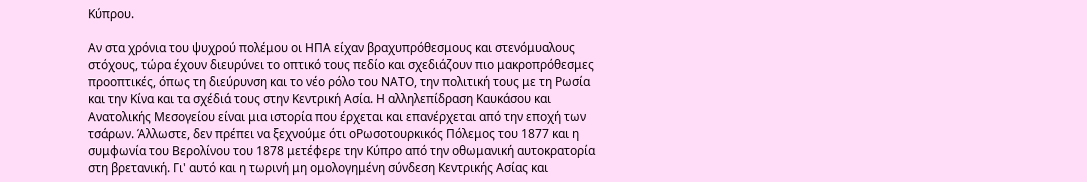Κύπρου.

Αν στα χρόνια του ψυχρού πολέμου οι ΗΠΑ είχαν βραχυπρόθεσμους και στενόμυαλους στόχους, τώρα έχουν διευρύνει το οπτικό τους πεδίο και σχεδιάζουν πιο μακροπρόθεσμες προοπτικές, όπως τη διεύρυνση και το νέο ρόλο του ΝΑΤΟ, την πολιτική τους με τη Ρωσία και την Κίνα και τα σχέδιά τους στην Κεντρική Ασία. Η αλληλεπίδραση Καυκάσου και Ανατολικής Μεσογείου είναι μια ιστορία που έρχεται και επανέρχεται από την εποχή των τσάρων. Άλλωστε, δεν πρέπει να ξεχνούμε ότι οΡωσοτουρκικός Πόλεμος του 1877 και η συμφωνία του Βερολίνου του 1878 μετέφερε την Κύπρο από την οθωμανική αυτοκρατορία στη βρετανική. Γι' αυτό και η τωρινή μη ομολογημένη σύνδεση Κεντρικής Ασίας και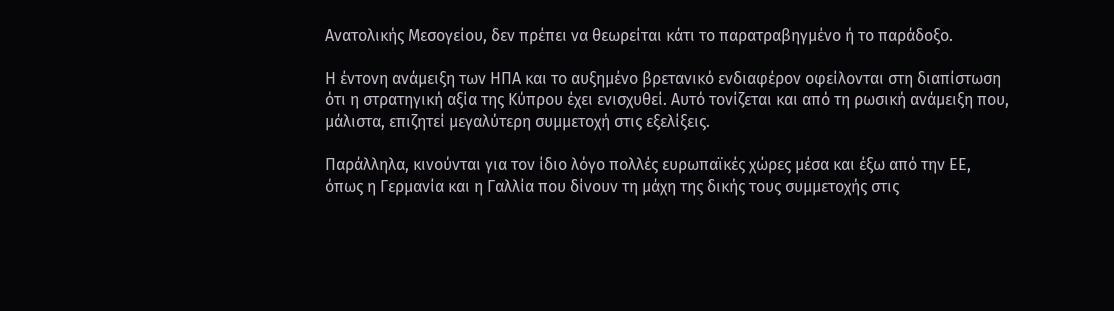Ανατολικής Μεσογείου, δεν πρέπει να θεωρείται κάτι το παρατραβηγμένο ή το παράδοξο.

Η έντονη ανάμειξη των ΗΠΑ και το αυξημένο βρετανικό ενδιαφέρον οφείλονται στη διαπίστωση ότι η στρατηγική αξία της Κύπρου έχει ενισχυθεί. Αυτό τονίζεται και από τη ρωσική ανάμειξη που, μάλιστα, επιζητεί μεγαλύτερη συμμετοχή στις εξελίξεις.

Παράλληλα, κινούνται για τον ίδιο λόγο πολλές ευρωπαϊκές χώρες μέσα και έξω από την ΕΕ, όπως η Γερμανία και η Γαλλία που δίνουν τη μάχη της δικής τους συμμετοχής στις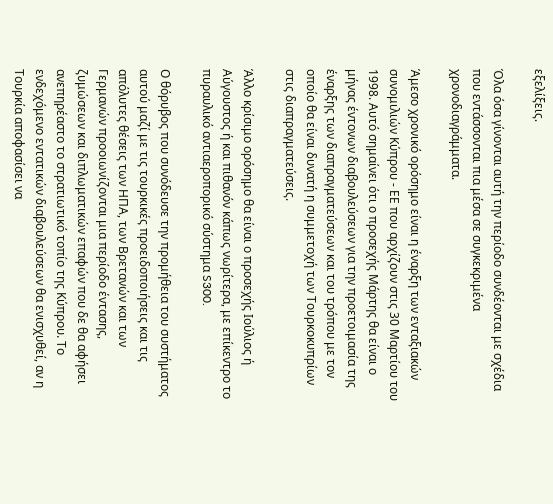εξελίξεις.

Όλα όσα γίνονται αυτή την περίοδο συνδέονται με σχέδια που εντάσσονται πια μέσα σε συγκεκριμένα χρονοδιαγράμματα.

Άμεσο χρονικό ορόσημο είναι η έναρξη των ενταξιακών συνομιλιών Κύπρου - ΕΕ που αρχίζουν στις 30 Μαρτίου του 1998. Αυτό σημαίνει ότι ο προσεχής Μάρτης θα είναι ο μήνας έντονων διαβουλεύσεων για την προετοιμασία της έναρξης των διαπραγματεύσεων και του τρόπου με τον οποίο θα είναι δυνατή η συμμετοχή των Τουρκοκυπρίων στις διαπραγματεύσεις.

Άλλο κρίσιμο ορόσημο θα είναι ο προσεχής Ιούλιος ή Αύγουστος ή και πιθανόν κάπως νωρίτερα, με επίκεντρο το πυραυλικό αντιαεροπορικό σύστημα S300.

Ο θόρυβος που συνόδευσε την προμήθεια του συστήματος αυτού μαζί με τις τουρκικές προειδοποιήσεις και τις απόλυτες θέσεις των ΗΠΑ, των Βρετανών και των Γερμανών προοιωνίζονται μια περίοδο έντασης, ζυμώσεων και διπλωματικών επαφών που δε θα αφήσει ανεπηρέαστο το στρατιωτικό τοπίο της Κύπρου. Το ενδεχόμενο εντατικών διαβουλεύσεων θα ενισχυθεί, αν η Τουρκία αποφασίσει να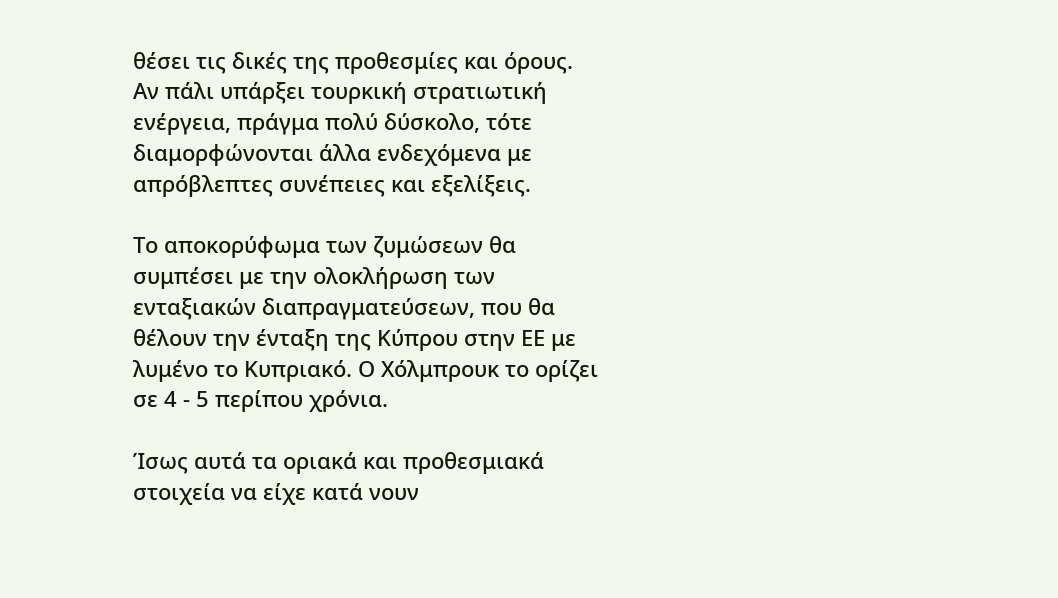θέσει τις δικές της προθεσμίες και όρους. Αν πάλι υπάρξει τουρκική στρατιωτική ενέργεια, πράγμα πολύ δύσκολο, τότε διαμορφώνονται άλλα ενδεχόμενα με απρόβλεπτες συνέπειες και εξελίξεις.

Το αποκορύφωμα των ζυμώσεων θα συμπέσει με την ολοκλήρωση των ενταξιακών διαπραγματεύσεων, που θα θέλουν την ένταξη της Κύπρου στην ΕΕ με λυμένο το Κυπριακό. Ο Χόλμπρουκ το ορίζει σε 4 - 5 περίπου χρόνια.

Ίσως αυτά τα οριακά και προθεσμιακά στοιχεία να είχε κατά νουν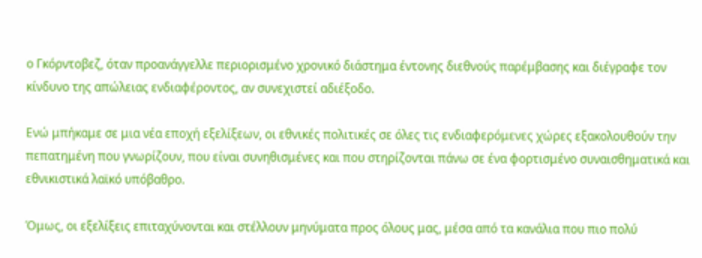ο Γκόρντοβεζ, όταν προανάγγελλε περιορισμένο χρονικό διάστημα έντονης διεθνούς παρέμβασης και διέγραφε τον κίνδυνο της απώλειας ενδιαφέροντος, αν συνεχιστεί αδιέξοδο.

Ενώ μπήκαμε σε μια νέα εποχή εξελίξεων, οι εθνικές πολιτικές σε όλες τις ενδιαφερόμενες χώρες εξακολουθούν την πεπατημένη που γνωρίζουν, που είναι συνηθισμένες και που στηρίζονται πάνω σε ένα φορτισμένο συναισθηματικά και εθνικιστικά λαϊκό υπόβαθρο.

Όμως, οι εξελίξεις επιταχύνονται και στέλλουν μηνύματα προς όλους μας, μέσα από τα κανάλια που πιο πολύ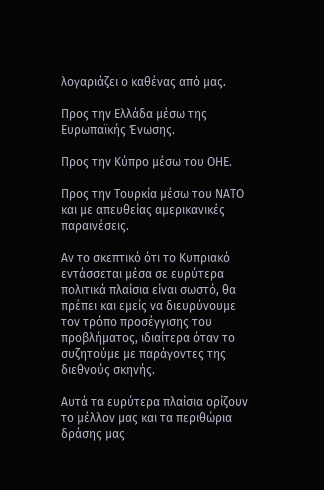λογαριάζει ο καθένας από μας.

Προς την Ελλάδα μέσω της Ευρωπαϊκής Ένωσης.

Προς την Κύπρο μέσω του ΟΗΕ.

Προς την Τουρκία μέσω του ΝΑΤΟ και με απευθείας αμερικανικές παραινέσεις.

Αν το σκεπτικό ότι το Κυπριακό εντάσσεται μέσα σε ευρύτερα πολιτικά πλαίσια είναι σωστό, θα πρέπει και εμείς να διευρύνουμε τον τρόπο προσέγγισης του προβλήματος, ιδιαίτερα όταν το συζητούμε με παράγοντες της διεθνούς σκηνής.

Αυτά τα ευρύτερα πλαίσια ορίζουν το μέλλον μας και τα περιθώρια δράσης μας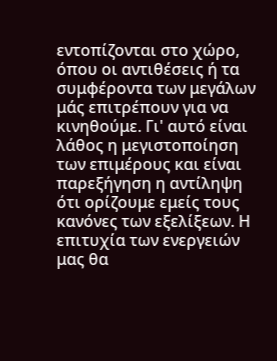εντοπίζονται στο χώρο, όπου οι αντιθέσεις ή τα συμφέροντα των μεγάλων μάς επιτρέπουν για να κινηθούμε. Γι' αυτό είναι λάθος η μεγιστοποίηση των επιμέρους και είναι παρεξήγηση η αντίληψη ότι ορίζουμε εμείς τους κανόνες των εξελίξεων. Η επιτυχία των ενεργειών μας θα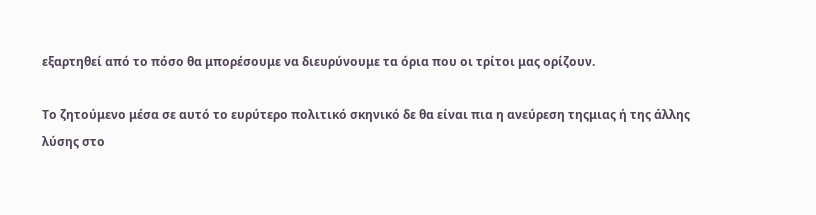εξαρτηθεί από το πόσο θα μπορέσουμε να διευρύνουμε τα όρια που οι τρίτοι μας ορίζουν.

Το ζητούμενο μέσα σε αυτό το ευρύτερο πολιτικό σκηνικό δε θα είναι πια η ανεύρεση τηςμιας ή της άλλης λύσης στο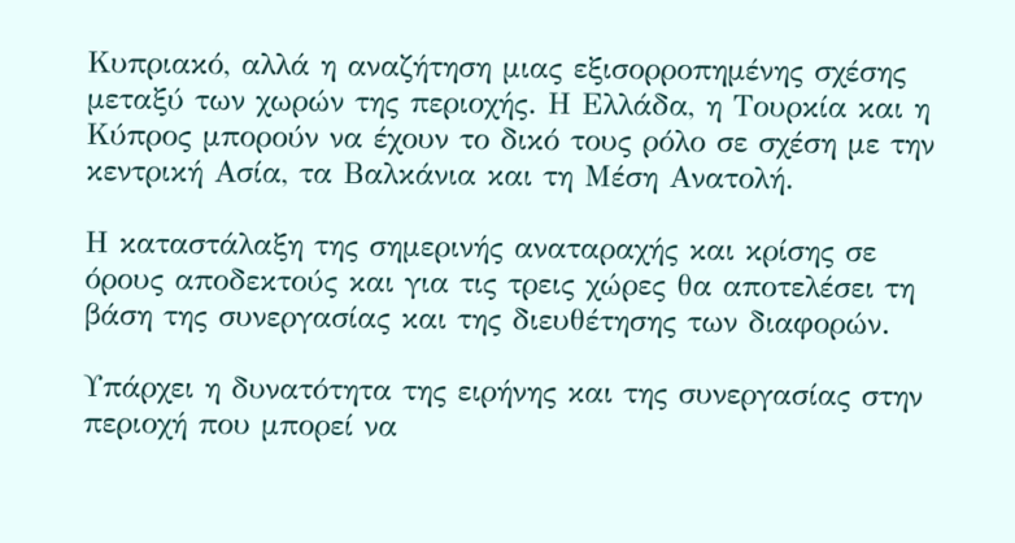Κυπριακό, αλλά η αναζήτηση μιας εξισορροπημένης σχέσης μεταξύ των χωρών της περιοχής. Η Ελλάδα, η Τουρκία και η Κύπρος μπορούν να έχουν το δικό τους ρόλο σε σχέση με την κεντρική Ασία, τα Βαλκάνια και τη Μέση Ανατολή.

Η καταστάλαξη της σημερινής αναταραχής και κρίσης σε όρους αποδεκτούς και για τις τρεις χώρες θα αποτελέσει τη βάση της συνεργασίας και της διευθέτησης των διαφορών.

Υπάρχει η δυνατότητα της ειρήνης και της συνεργασίας στην περιοχή που μπορεί να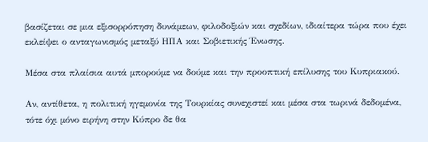βασίζεται σε μια εξισορρόπηση δυνάμεων, φιλοδοξιών και σχεδίων, ιδιαίτερα τώρα που έχει εκλείψει ο ανταγωνισμός μεταξύ ΗΠΑ και Σοβιετικής Ένωσης.

Μέσα στα πλαίσια αυτά μπορούμε να δούμε και την προοπτική επίλυσης του Κυπριακού.

Αν, αντίθετα, η πολιτική ηγεμονία της Τουρκίας συνεχιστεί και μέσα στα τωρινά δεδομένα, τότε όχι μόνο ειρήνη στην Κύπρο δε θα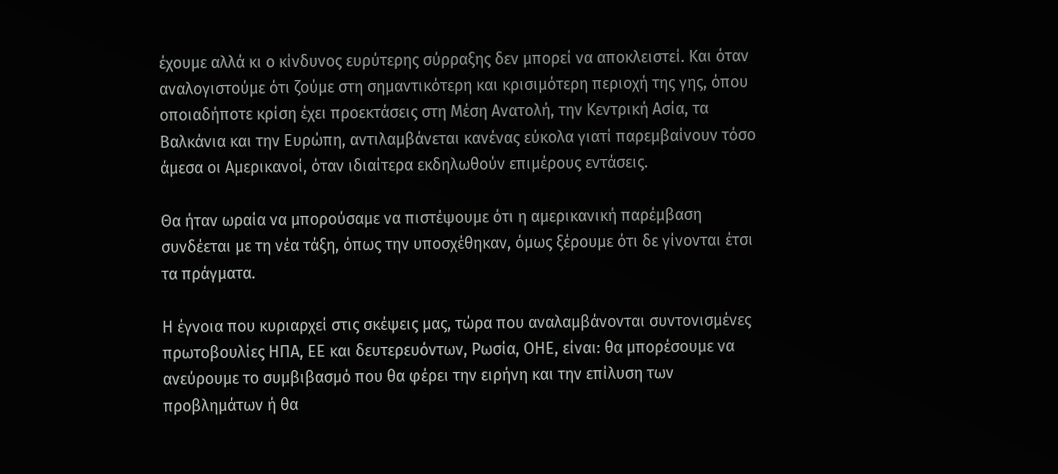έχουμε αλλά κι ο κίνδυνος ευρύτερης σύρραξης δεν μπορεί να αποκλειστεί. Και όταν αναλογιστούμε ότι ζούμε στη σημαντικότερη και κρισιμότερη περιοχή της γης, όπου οποιαδήποτε κρίση έχει προεκτάσεις στη Μέση Ανατολή, την Κεντρική Ασία, τα Βαλκάνια και την Ευρώπη, αντιλαμβάνεται κανένας εύκολα γιατί παρεμβαίνουν τόσο άμεσα οι Αμερικανοί, όταν ιδιαίτερα εκδηλωθούν επιμέρους εντάσεις.

Θα ήταν ωραία να μπορούσαμε να πιστέψουμε ότι η αμερικανική παρέμβαση συνδέεται με τη νέα τάξη, όπως την υποσχέθηκαν, όμως ξέρουμε ότι δε γίνονται έτσι τα πράγματα.

Η έγνοια που κυριαρχεί στις σκέψεις μας, τώρα που αναλαμβάνονται συντονισμένες πρωτοβουλίες ΗΠΑ, ΕΕ και δευτερευόντων, Ρωσία, ΟΗΕ, είναι: θα μπορέσουμε να ανεύρουμε το συμβιβασμό που θα φέρει την ειρήνη και την επίλυση των προβλημάτων ή θα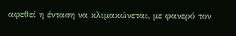αφεθεί η ένταση να κλιμακώνεται, με φανερό τον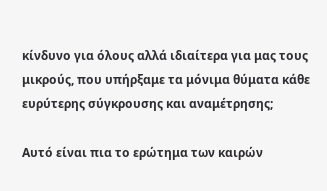κίνδυνο για όλους αλλά ιδιαίτερα για μας τους μικρούς, που υπήρξαμε τα μόνιμα θύματα κάθε ευρύτερης σύγκρουσης και αναμέτρησης;

Αυτό είναι πια το ερώτημα των καιρών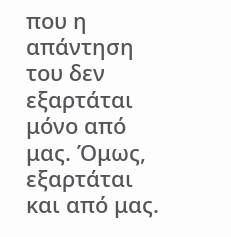που η απάντηση του δεν εξαρτάται μόνο από μας. Όμως, εξαρτάται και από μας.